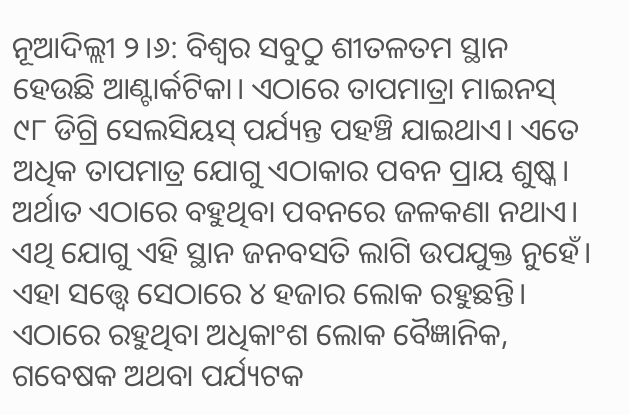ନୂଆଦିଲ୍ଲୀ ୨।୬: ବିଶ୍ୱର ସବୁଠୁ ଶୀତଳତମ ସ୍ଥାନ ହେଉଛି ଆଣ୍ଟାର୍କଟିକା। ଏଠାରେ ତାପମାତ୍ରା ମାଇନସ୍ ୯୮ ଡିଗ୍ରି ସେଲସିୟସ୍ ପର୍ଯ୍ୟନ୍ତ ପହଞ୍ଚି ଯାଇଥାଏ। ଏତେ ଅଧିକ ତାପମାତ୍ର ଯୋଗୁ ଏଠାକାର ପବନ ପ୍ରାୟ ଶୁଷ୍କ। ଅର୍ଥାତ ଏଠାରେ ବହୁଥିବା ପବନରେ ଜଳକଣା ନଥାଏ। ଏଥି ଯୋଗୁ ଏହି ସ୍ଥାନ ଜନବସତି ଲାଗି ଉପଯୁକ୍ତ ନୁହେଁ। ଏହା ସତ୍ତ୍ୱେ ସେଠାରେ ୪ ହଜାର ଲୋକ ରହୁଛନ୍ତି। ଏଠାରେ ରହୁଥିବା ଅଧିକାଂଶ ଲୋକ ବୈଜ୍ଞାନିକ, ଗବେଷକ ଅଥବା ପର୍ଯ୍ୟଟକ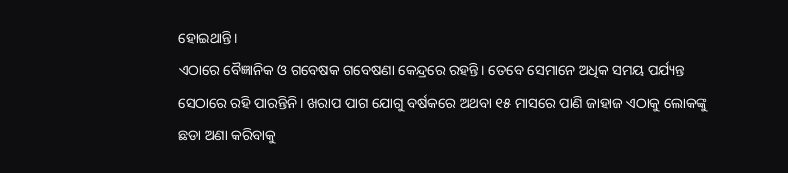ହୋଇଥାନ୍ତି।
ଏଠାରେ ବୈଜ୍ଞାନିକ ଓ ଗବେଷକ ଗବେଷଣା କେନ୍ଦ୍ରରେ ରହନ୍ତି। ତେବେ ସେମାନେ ଅଧିକ ସମୟ ପର୍ଯ୍ୟନ୍ତ ସେଠାରେ ରହି ପାରନ୍ତିନି। ଖରାପ ପାଗ ଯୋଗୁ ବର୍ଷକରେ ଅଥବା ୧୫ ମାସରେ ପାଣି ଜାହାଜ ଏଠାକୁ ଲୋକଙ୍କୁ ଛଡା ଅଣା କରିବାକୁ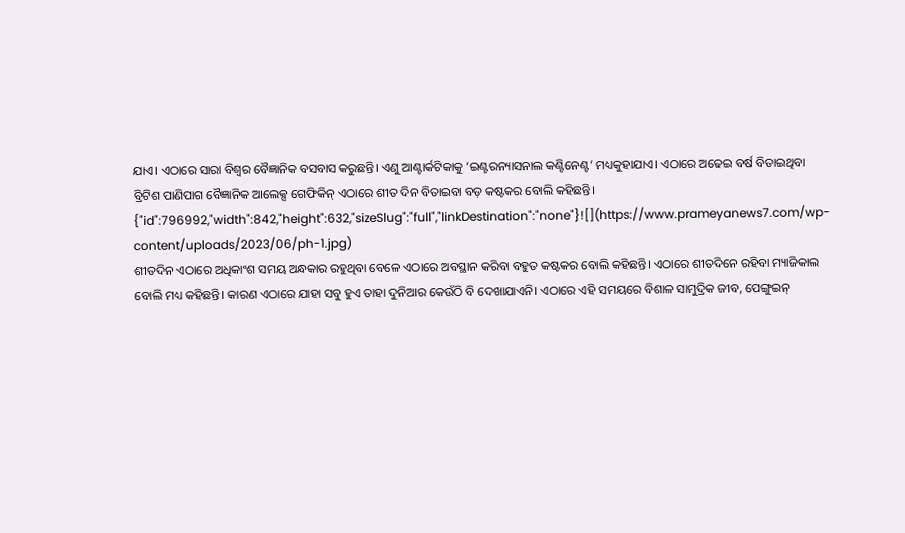ଯାଏ। ଏଠାରେ ସାରା ବିଶ୍ୱର ବୈଜ୍ଞାନିକ ବସବାସ କରୁଛନ୍ତି। ଏଣୁ ଆଣ୍ଟାର୍କଟିକାକୁ ‘ଇଣ୍ଟରନ୍ୟାସନାଲ କଣ୍ଟିନେଣ୍ଟ’ ମଧ୍ୟକୁହାଯାଏ। ଏଠାରେ ଅଢେଇ ବର୍ଷ ବିତାଇଥିବା ବ୍ରିଟିଶ ପାଣିପାଗ ବୈଜ୍ଞାନିକ ଆଲେକ୍ସ ଗେଫିକିନ୍ ଏଠାରେ ଶୀତ ଦିନ ବିତାଇବା ବଡ଼ କଷ୍ଟକର ବୋଲି କହିଛନ୍ତି।
{"id":796992,"width":842,"height":632,"sizeSlug":"full","linkDestination":"none"}![](https://www.prameyanews7.com/wp-content/uploads/2023/06/ph-1.jpg)
ଶୀତଦିନ ଏଠାରେ ଅଧିକାଂଶ ସମୟ ଅନ୍ଧକାର ରହୁଥିବା ବେଳେ ଏଠାରେ ଅବସ୍ଥାନ କରିବା ବହୁତ କଷ୍ଟକର ବୋଲି କହିଛନ୍ତି। ଏଠାରେ ଶୀତଦିନେ ରହିବା ମ୍ୟାଜିକାଲ ବୋଲି ମଧ୍ୟ କହିଛନ୍ତି। କାରଣ ଏଠାରେ ଯାହା ସବୁ ହୁଏ ତାହା ଦୁନିଆର କେଉଁଠି ବି ଦେଖାଯାଏନି। ଏଠାରେ ଏହି ସମୟରେ ବିଶାଳ ସାମୁଦ୍ରିକ ଜୀବ, ପେଙ୍ଗୁଇନ୍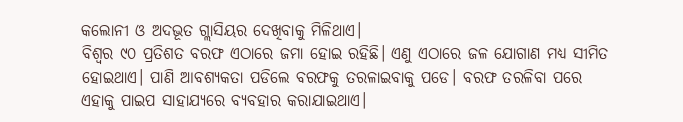କଲୋନୀ ଓ ଅଦଭୂତ ଗ୍ଲାସିୟର ଦେଖିବାକୁ ମିଳିଥାଏ।
ବିଶ୍ୱର ୯୦ ପ୍ରତିଶତ ବରଫ ଏଠାରେ ଜମା ହୋଇ ରହିଛି। ଏଣୁ ଏଠାରେ ଜଳ ଯୋଗାଣ ମଧ୍ୟ ସୀମିତ ହୋଇଥାଏ। ପାଣି ଆବଶ୍ୟକତା ପଡିଲେ ବରଫକୁ ତରଳାଇବାକୁ ପଡେ। ବରଫ ତରଳିବା ପରେ ଏହାକୁ ପାଇପ ସାହାଯ୍ୟରେ ବ୍ୟବହାର କରାଯାଇଥାଏ।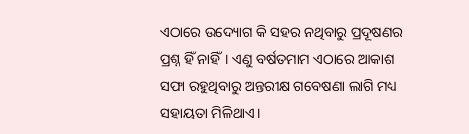ଏଠାରେ ଉଦ୍ୟୋଗ କି ସହର ନଥିବାରୁ ପ୍ରଦୂଷଣର ପ୍ରଶ୍ନ ହିଁ ନାହିଁ। ଏଣୁ ବର୍ଷତମାମ ଏଠାରେ ଆକାଶ ସଫା ରହୁଥିବାରୁ ଅନ୍ତରୀକ୍ଷ ଗବେଷଣା ଲାଗି ମଧ୍ୟ ସହାୟତା ମିଳିଥାଏ।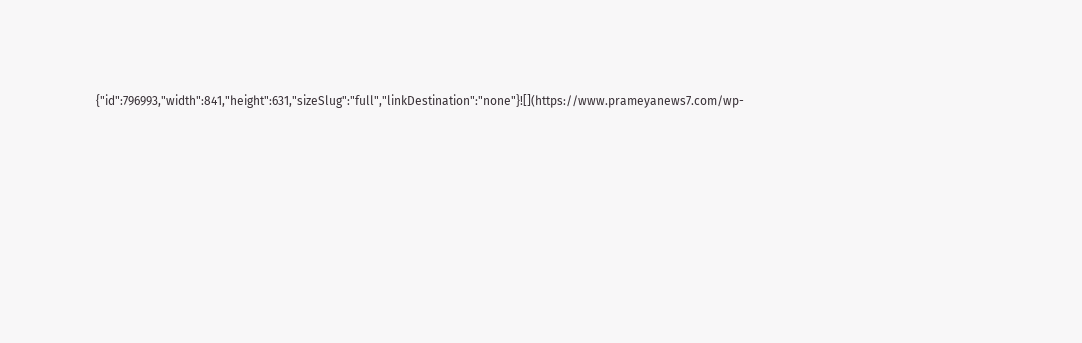{"id":796993,"width":841,"height":631,"sizeSlug":"full","linkDestination":"none"}![](https://www.prameyanews7.com/wp-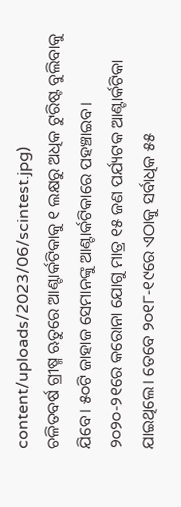content/uploads/2023/06/scintest.jpg)
ଚଳିତବର୍ଷ ଗ୍ରୀଷ୍ମ ଋତୁରେ ଆଣ୍ଟାର୍କଟିକାକୁ ୧ ଲକ୍ଷରୁ ଅଧିକ ଟୁରିଷ୍ଟ ବୁଲିବାକୁ ଯିବେ। ୫୦ଟି ଜାହାଜ ସେମାନଙ୍କୁ ଆଣ୍ଟାର୍କଟିକାରେ ପହଞ୍ଚାଇବ। ୨୦୨୦-୨୧ରେ କରୋନା ଯୋଗୁ ମାତ୍ର ୧୫ ଜଣ ପର୍ଯ୍ୟଟକ ଆଣ୍ଟାର୍କଟିକା ଯାଇଥିଲେ। ତେବେ ୨୦୧୮-୧୯ରେ ଏଠାକୁ ସର୍ବାଧିକ ୫୫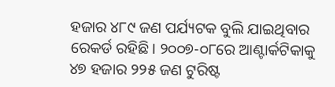ହଜାର ୪୮୯ ଜଣ ପର୍ଯ୍ୟଟକ ବୁଲି ଯାଇଥିବାର ରେକର୍ଡ ରହିଛି। ୨୦୦୭-୦୮ରେ ଆଣ୍ଟାର୍କଟିକାକୁ ୪୭ ହଜାର ୨୨୫ ଜଣ ଟୁରିଷ୍ଟ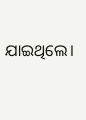ଯାଇଥିଲେ।